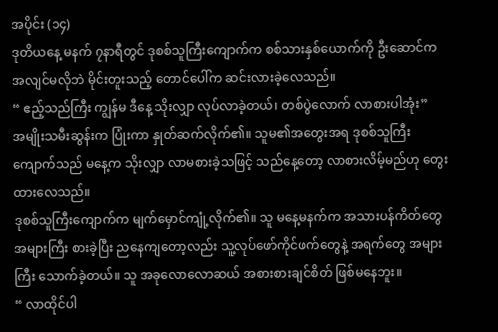အပိုင်း (၁၄)
ဒုတိယနေ့ မနက် ၇နာရီတွင် ဒုစစ်သူကြီးကျောက်က စစ်သားနှစ်ယောက်ကို ဦးဆောင်က အလျင်မလိုဘဲ မိုင်းတူးသည့် တောင်ပေါ်က ဆင်းလားခဲ့လေသည်။
“ ဧည့်သည်ကြီး ကျွန်မ ဒီနေ့ သိုးလျှာ လုပ်လာခဲ့တယ်၊ တစ်ပွဲလောက် လာစားပါအုံး”
အမျိုးသမီးဆွန်းက ပြုံးကာ နှုတ်ဆက်လိုက်၏။ သူမ၏အတွေးအရ ဒုစစ်သူကြီးကျောက်သည် မနေ့က သိုးလျှာ လာမစားခဲ့သဖြင့် သည်နေ့တော့ လာစားလိမ့်မည်ဟု တွေးထားလေသည်။
ဒုစစ်သူကြီးကျောက်က မျက်မှောင်ကျုံ့လိုက်၏။ သူ မနေ့မနက်က အသားပန်ကိတ်တွေ အများကြီး စားခဲ့ပြီး ညနေကျတော့လည်း သူ့လုပ်ဖော်ကိုင်ဖက်တွေနဲ့ အရက်တွေ အများကြီး သောက်ခဲ့တယ်။ သူ အခုလောလောဆယ် အစားစားချင်စိတ် ဖြစ်မနေဘူး။
“ လာထိုင်ပါ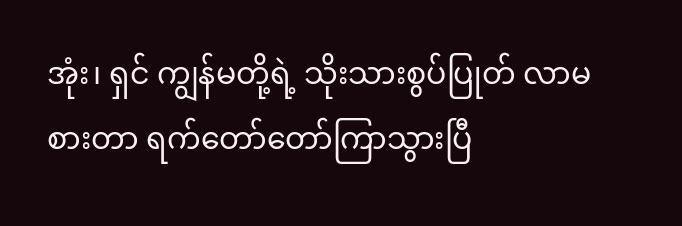အုံး၊ ရှင် ကျွန်မတို့ရဲ့ သိုးသားစွပ်ပြုတ် လာမစားတာ ရက်တော်တော်ကြာသွားပြီ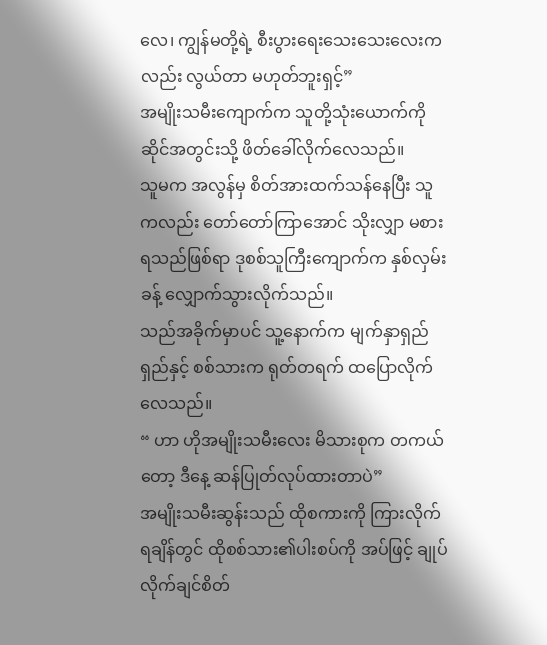လေ၊ ကျွန်မတို့ရဲ့ စီးပွားရေးသေးသေးလေးကလည်း လွယ်တာ မဟုတ်ဘူးရှင့်”
အမျိုးသမီးကျောက်က သူတို့သုံးယောက်ကို ဆိုင်အတွင်းသို့ ဖိတ်ခေါ်လိုက်လေသည်။
သူမက အလွန်မှ စိတ်အားထက်သန်နေပြီး သူကလည်း တော်တော်ကြာအောင် သိုးလျှာ မစားရသည်ဖြစ်ရာ ဒုစစ်သူကြီးကျောက်က နှစ်လှမ်းခန့် လျှောက်သွားလိုက်သည်။
သည်အခိုက်မှာပင် သူ့နောက်က မျက်နှာရှည်ရှည်နှင့် စစ်သားက ရုတ်တရက် ထပြောလိုက်လေသည်။
“ ဟာ ဟိုအမျိုးသမီးလေး မိသားစုက တကယ်တော့ ဒီနေ့ ဆန်ပြုတ်လုပ်ထားတာပဲ”
အမျိုးသမီးဆွန်းသည် ထိုစကားကို ကြားလိုက်ရချိန်တွင် ထိုစစ်သား၏ပါးစပ်ကို အပ်ဖြင့် ချုပ်လိုက်ချင်စိတ်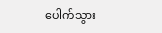ပေါက်သွား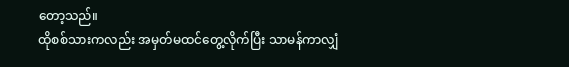တော့သည်။
ထိုစစ်သားကလည်း အမှတ်မထင်တွေ့လိုက်ပြီး သာမန်ကာလျှံ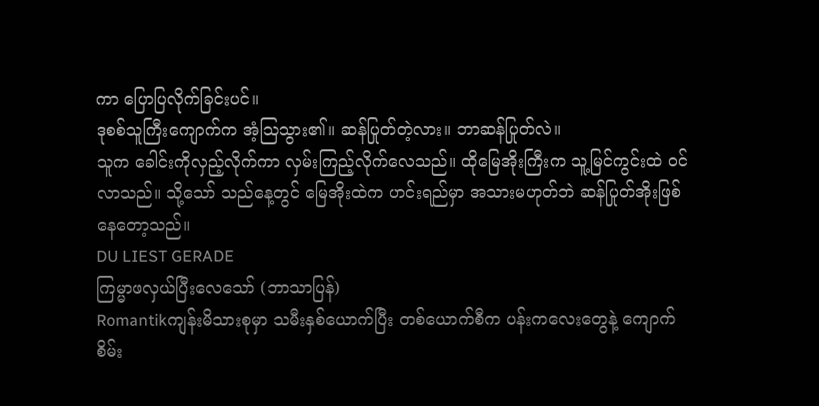ကာ ပြောပြလိုက်ခြင်းပင်။
ဒုစစ်သူကြီးကျောက်က အံ့ဩသွား၏။ ဆန်ပြုတ်တဲ့လား။ ဘာဆန်ပြုတ်လဲ။
သူက ခေါင်းကိုလှည့်လိုက်ကာ လှမ်းကြည့်လိုက်လေသည်။ ထိုမြေအိုးကြီးက သူ့မြင်ကွင်းထဲ ဝင်လာသည်။ သို့သော် သည်နေ့တွင် မြေအိုးထဲက ဟင်းရည်မှာ အသားမဟုတ်ဘဲ ဆန်ပြုတ်အိုးဖြစ်နေတော့သည်။
DU LIEST GERADE
ကြမ္မာဖလှယ်ပြီးလေသော် (ဘာသာပြန်)
Romantikကျန်းမိသားစုမှာ သမီးနှစ်ယောက်ပြီး တစ်ယောက်စီက ပန်းကလေးတွေနဲ့ ကျောက်စိမ်း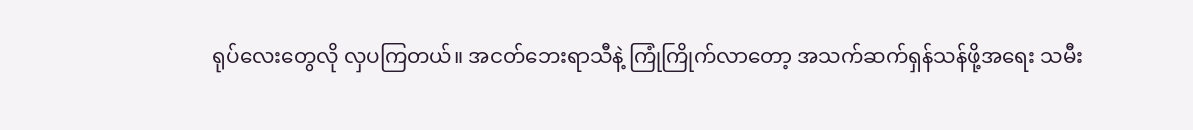ရုပ်လေးတွေလို လှပကြတယ်။ အငတ်ဘေးရာသီနဲ့ ကြုံကြိုက်လာတော့ အသက်ဆက်ရှန်သန်ဖို့အရေး သမီး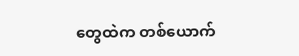တွေထဲက တစ်ယောက်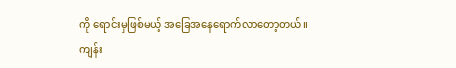ကို ရောင်းမှဖြစ်မယ့် အခြေအနေရောက်လာတော့တယ်။ ကျန်း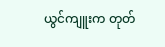ယွင်ကျူးက တုတ်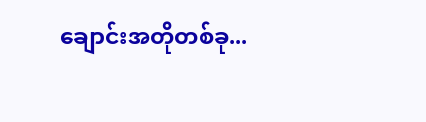ချောင်းအတိုတစ်ခု...